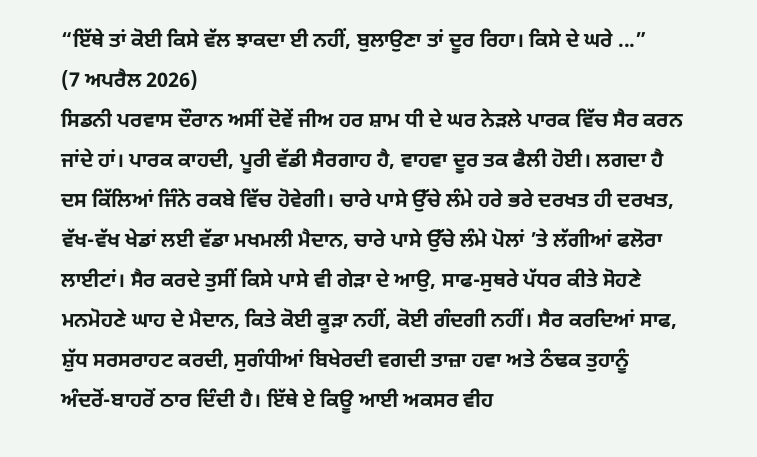“ਇੱਥੇ ਤਾਂ ਕੋਈ ਕਿਸੇ ਵੱਲ ਝਾਕਦਾ ਈ ਨਹੀਂ, ਬੁਲਾਉਣਾ ਤਾਂ ਦੂਰ ਰਿਹਾ। ਕਿਸੇ ਦੇ ਘਰੇ ...”
(7 ਅਪਰੈਲ 2026)
ਸਿਡਨੀ ਪਰਵਾਸ ਦੌਰਾਨ ਅਸੀਂ ਦੋਵੇਂ ਜੀਅ ਹਰ ਸ਼ਾਮ ਧੀ ਦੇ ਘਰ ਨੇੜਲੇ ਪਾਰਕ ਵਿੱਚ ਸੈਰ ਕਰਨ ਜਾਂਦੇ ਹਾਂ। ਪਾਰਕ ਕਾਹਦੀ, ਪੂਰੀ ਵੱਡੀ ਸੈਰਗਾਹ ਹੈ, ਵਾਹਵਾ ਦੂਰ ਤਕ ਫੈਲੀ ਹੋਈ। ਲਗਦਾ ਹੈ ਦਸ ਕਿੱਲਿਆਂ ਜਿੰਨੇ ਰਕਬੇ ਵਿੱਚ ਹੋਵੇਗੀ। ਚਾਰੇ ਪਾਸੇ ਉੱਚੇ ਲੰਮੇ ਹਰੇ ਭਰੇ ਦਰਖਤ ਹੀ ਦਰਖਤ, ਵੱਖ-ਵੱਖ ਖੇਡਾਂ ਲਈ ਵੱਡਾ ਮਖਮਲੀ ਮੈਦਾਨ, ਚਾਰੇ ਪਾਸੇ ਉੱਚੇ ਲੰਮੇ ਪੋਲਾਂ ’ਤੇ ਲੱਗੀਆਂ ਫਲੋਰਾ ਲਾਈਟਾਂ। ਸੈਰ ਕਰਦੇ ਤੁਸੀਂ ਕਿਸੇ ਪਾਸੇ ਵੀ ਗੇੜਾ ਦੇ ਆਉ, ਸਾਫ-ਸੁਥਰੇ ਪੱਧਰ ਕੀਤੇ ਸੋਹਣੇ ਮਨਮੋਹਣੇ ਘਾਹ ਦੇ ਮੈਦਾਨ, ਕਿਤੇ ਕੋਈ ਕੂੜਾ ਨਹੀਂ, ਕੋਈ ਗੰਦਗੀ ਨਹੀਂ। ਸੈਰ ਕਰਦਿਆਂ ਸਾਫ, ਸ਼ੁੱਧ ਸਰਸਰਾਹਟ ਕਰਦੀ, ਸੁਗੰਧੀਆਂ ਬਿਖੇਰਦੀ ਵਗਦੀ ਤਾਜ਼ਾ ਹਵਾ ਅਤੇ ਠੰਢਕ ਤੁਹਾਨੂੰ ਅੰਦਰੋਂ-ਬਾਹਰੋਂ ਠਾਰ ਦਿੰਦੀ ਹੈ। ਇੱਥੇ ਏ ਕਿਊ ਆਈ ਅਕਸਰ ਵੀਹ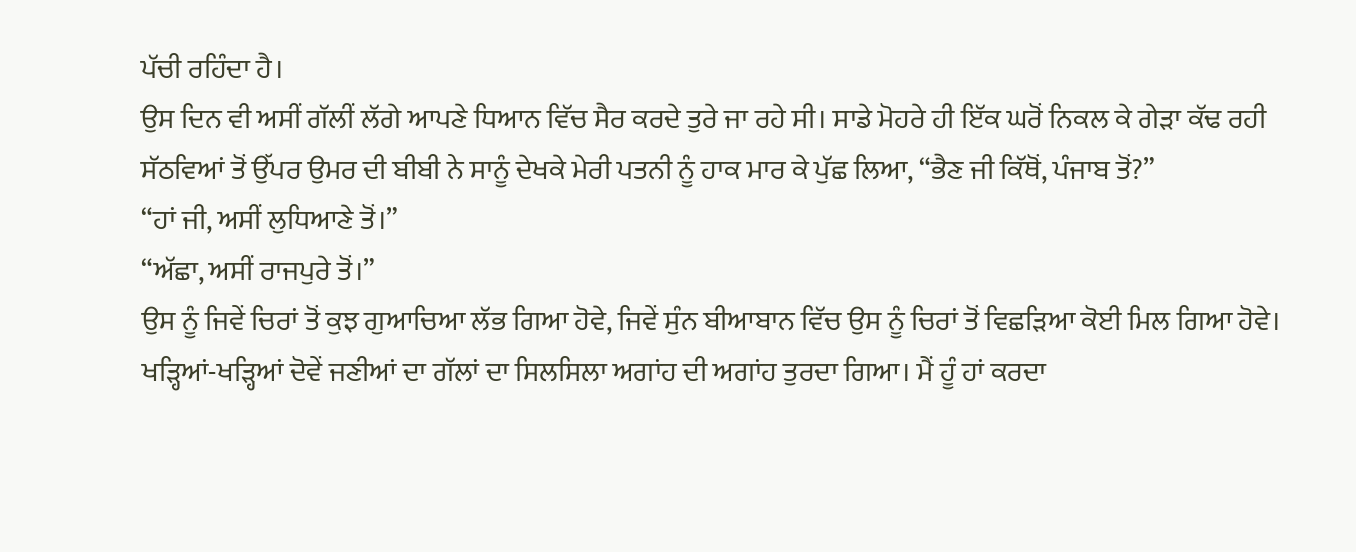ਪੱਚੀ ਰਹਿੰਦਾ ਹੈ।
ਉਸ ਦਿਨ ਵੀ ਅਸੀਂ ਗੱਲੀਂ ਲੱਗੇ ਆਪਣੇ ਧਿਆਨ ਵਿੱਚ ਸੈਰ ਕਰਦੇ ਤੁਰੇ ਜਾ ਰਹੇ ਸੀ। ਸਾਡੇ ਮੋਹਰੇ ਹੀ ਇੱਕ ਘਰੋਂ ਨਿਕਲ ਕੇ ਗੇੜਾ ਕੱਢ ਰਹੀ ਸੱਠਵਿਆਂ ਤੋਂ ਉੱਪਰ ਉਮਰ ਦੀ ਬੀਬੀ ਨੇ ਸਾਨੂੰ ਦੇਖਕੇ ਮੇਰੀ ਪਤਨੀ ਨੂੰ ਹਾਕ ਮਾਰ ਕੇ ਪੁੱਛ ਲਿਆ, “ਭੈਣ ਜੀ ਕਿੱਥੋਂ, ਪੰਜਾਬ ਤੋਂ?”
“ਹਾਂ ਜੀ, ਅਸੀਂ ਲੁਧਿਆਣੇ ਤੋਂ।”
“ਅੱਛਾ, ਅਸੀਂ ਰਾਜਪੁਰੇ ਤੋਂ।”
ਉਸ ਨੂੰ ਜਿਵੇਂ ਚਿਰਾਂ ਤੋਂ ਕੁਝ ਗੁਆਚਿਆ ਲੱਭ ਗਿਆ ਹੋਵੇ, ਜਿਵੇਂ ਸੁੰਨ ਬੀਆਬਾਨ ਵਿੱਚ ਉਸ ਨੂੰ ਚਿਰਾਂ ਤੋਂ ਵਿਛੜਿਆ ਕੋਈ ਮਿਲ ਗਿਆ ਹੋਵੇ। ਖੜ੍ਹਿਆਂ-ਖੜ੍ਹਿਆਂ ਦੋਵੇਂ ਜਣੀਆਂ ਦਾ ਗੱਲਾਂ ਦਾ ਸਿਲਸਿਲਾ ਅਗਾਂਹ ਦੀ ਅਗਾਂਹ ਤੁਰਦਾ ਗਿਆ। ਮੈਂ ਹੂੰ ਹਾਂ ਕਰਦਾ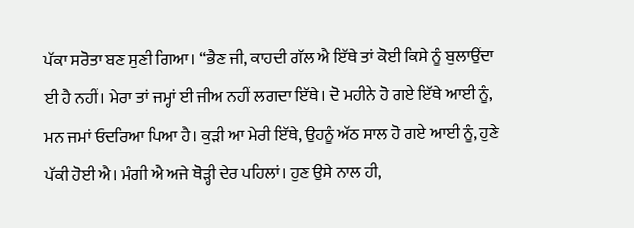ਪੱਕਾ ਸਰੋਤਾ ਬਣ ਸੁਣੀ ਗਿਆ। “ਭੈਣ ਜੀ, ਕਾਹਦੀ ਗੱਲ ਐ ਇੱਥੇ ਤਾਂ ਕੋਈ ਕਿਸੇ ਨੂੰ ਬੁਲਾਉਂਦਾ ਈ ਹੈ ਨਹੀਂ। ਮੇਰਾ ਤਾਂ ਜਮ੍ਹਾਂ ਈ ਜੀਅ ਨਹੀਂ ਲਗਦਾ ਇੱਥੇ। ਦੋ ਮਹੀਨੇ ਹੋ ਗਏ ਇੱਥੇ ਆਈ ਨੂੰ, ਮਨ ਜਮਾਂ ਓਦਰਿਆ ਪਿਆ ਹੈ। ਕੁੜੀ ਆ ਮੇਰੀ ਇੱਥੇ, ਉਹਨੂੰ ਅੱਠ ਸਾਲ ਹੋ ਗਏ ਆਈ ਨੂੰ, ਹੁਣੇ ਪੱਕੀ ਹੋਈ ਐ। ਮੰਗੀ ਐ ਅਜੇ ਥੋੜ੍ਹੀ ਦੇਰ ਪਹਿਲਾਂ। ਹੁਣ ਉਸੇ ਨਾਲ ਹੀ,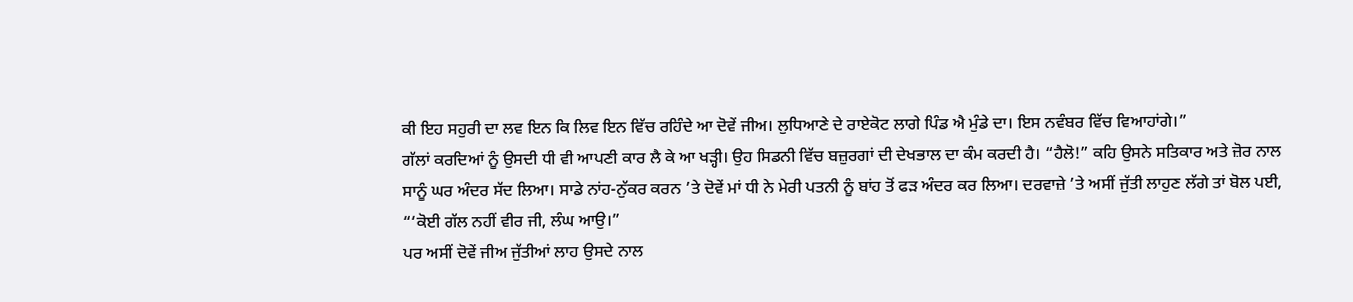ਕੀ ਇਹ ਸਹੁਰੀ ਦਾ ਲਵ ਇਨ ਕਿ ਲਿਵ ਇਨ ਵਿੱਚ ਰਹਿੰਦੇ ਆ ਦੋਵੇਂ ਜੀਅ। ਲੁਧਿਆਣੇ ਦੇ ਰਾਏਕੋਟ ਲਾਗੇ ਪਿੰਡ ਐ ਮੁੰਡੇ ਦਾ। ਇਸ ਨਵੰਬਰ ਵਿੱਚ ਵਿਆਹਾਂਗੇ।”
ਗੱਲਾਂ ਕਰਦਿਆਂ ਨੂੰ ਉਸਦੀ ਧੀ ਵੀ ਆਪਣੀ ਕਾਰ ਲੈ ਕੇ ਆ ਖੜ੍ਹੀ। ਉਹ ਸਿਡਨੀ ਵਿੱਚ ਬਜ਼ੁਰਗਾਂ ਦੀ ਦੇਖਭਾਲ ਦਾ ਕੰਮ ਕਰਦੀ ਹੈ। “ਹੈਲੋ!” ਕਹਿ ਉਸਨੇ ਸਤਿਕਾਰ ਅਤੇ ਜ਼ੋਰ ਨਾਲ ਸਾਨੂੰ ਘਰ ਅੰਦਰ ਸੱਦ ਲਿਆ। ਸਾਡੇ ਨਾਂਹ-ਨੁੱਕਰ ਕਰਨ ’ਤੇ ਦੋਵੇਂ ਮਾਂ ਧੀ ਨੇ ਮੇਰੀ ਪਤਨੀ ਨੂੰ ਬਾਂਹ ਤੋਂ ਫੜ ਅੰਦਰ ਕਰ ਲਿਆ। ਦਰਵਾਜ਼ੇ ’ਤੇ ਅਸੀਂ ਜੁੱਤੀ ਲਾਹੁਣ ਲੱਗੇ ਤਾਂ ਬੋਲ ਪਈ, “‘ਕੋਈ ਗੱਲ ਨਹੀਂ ਵੀਰ ਜੀ, ਲੰਘ ਆਉ।”
ਪਰ ਅਸੀਂ ਦੋਵੇਂ ਜੀਅ ਜੁੱਤੀਆਂ ਲਾਹ ਉਸਦੇ ਨਾਲ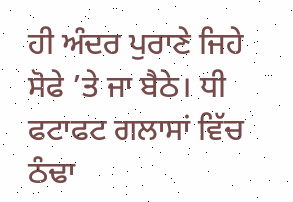ਹੀ ਅੰਦਰ ਪੁਰਾਣੇ ਜਿਹੇ ਸੋਫੇ ’ਤੇ ਜਾ ਬੈਠੇ। ਧੀ ਫਟਾਫਟ ਗਲਾਸਾਂ ਵਿੱਚ ਠੰਢਾ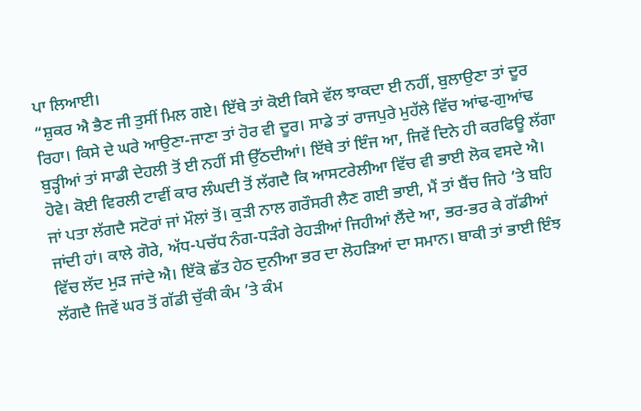ਪਾ ਲਿਆਈ।
“ਸ਼ੁਕਰ ਐ ਭੈਣ ਜੀ ਤੁਸੀਂ ਮਿਲ ਗਏ। ਇੱਥੇ ਤਾਂ ਕੋਈ ਕਿਸੇ ਵੱਲ ਝਾਕਦਾ ਈ ਨਹੀਂ, ਬੁਲਾਉਣਾ ਤਾਂ ਦੂਰ ਰਿਹਾ। ਕਿਸੇ ਦੇ ਘਰੇ ਆਉਣਾ-ਜਾਣਾ ਤਾਂ ਹੋਰ ਵੀ ਦੂਰ। ਸਾਡੇ ਤਾਂ ਰਾਜਪੁਰੇ ਮੁਹੱਲੇ ਵਿੱਚ ਆਂਢ-ਗੁਆਂਢ ਬੁੜ੍ਹੀਆਂ ਤਾਂ ਸਾਡੀ ਦੇਹਲੀ ਤੋਂ ਈ ਨਹੀਂ ਸੀ ਉੱਠਦੀਆਂ। ਇੱਥੇ ਤਾਂ ਇੰਜ ਆ, ਜਿਵੇਂ ਦਿਨੇ ਹੀ ਕਰਫਿਊ ਲੱਗਾ ਹੋਵੇ। ਕੋਈ ਵਿਰਲੀ ਟਾਵੀਂ ਕਾਰ ਲੰਘਦੀ ਤੋਂ ਲੱਗਦੈ ਕਿ ਆਸਟਰੇਲੀਆ ਵਿੱਚ ਵੀ ਭਾਈ ਲੋਕ ਵਸਦੇ ਐ। ਜਾਂ ਪਤਾ ਲੱਗਦੈ ਸਟੋਰਾਂ ਜਾਂ ਮੌਲਾਂ ਤੋਂ। ਕੁੜੀ ਨਾਲ ਗਰੌਸਰੀ ਲੈਣ ਗਈ ਭਾਈ, ਮੈਂ ਤਾਂ ਬੈਂਚ ਜਿਹੇ ’ਤੇ ਬਹਿ ਜਾਂਦੀ ਹਾਂ। ਕਾਲੇ ਗੋਰੇ, ਅੱਧ-ਪਚੱਧ ਨੰਗ-ਧੜੰਗੇ ਰੇਹੜੀਆਂ ਜਿਹੀਆਂ ਲੈਂਦੇ ਆ, ਭਰ-ਭਰ ਕੇ ਗੱਡੀਆਂ ਵਿੱਚ ਲੱਦ ਮੁੜ ਜਾਂਦੇ ਐ। ਇੱਕੋ ਛੱਤ ਹੇਠ ਦੁਨੀਆ ਭਰ ਦਾ ਲੋਹੜਿਆਂ ਦਾ ਸਮਾਨ। ਬਾਕੀ ਤਾਂ ਭਾਈ ਇੰਝ ਲੱਗਦੈ ਜਿਵੇਂ ਘਰ ਤੋਂ ਗੱਡੀ ਚੁੱਕੀ ਕੰਮ ’ਤੇ ਕੰਮ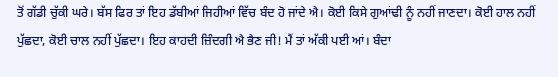ਤੋਂ ਗੱਡੀ ਚੁੱਕੀ ਘਰੇ। ਬੱਸ ਫਿਰ ਤਾਂ ਇਹ ਡੱਬੀਆਂ ਜਿਹੀਆਂ ਵਿੱਚ ਬੰਦ ਹੋ ਜਾਂਦੇ ਐ। ਕੋਈ ਕਿਸੇ ਗੁਆਂਢੀ ਨੂੰ ਨਹੀਂ ਜਾਣਦਾ। ਕੋਈ ਹਾਲ ਨਹੀਂ ਪੁੱਛਦਾ, ਕੋਈ ਚਾਲ ਨਹੀਂ ਪੁੱਛਦਾ। ਇਹ ਕਾਹਦੀ ਜ਼ਿੰਦਗੀ ਐ ਭੈਣ ਜੀ! ਮੈਂ ਤਾਂ ਅੱਕੀ ਪਈ ਆਂ। ਬੰਦਾ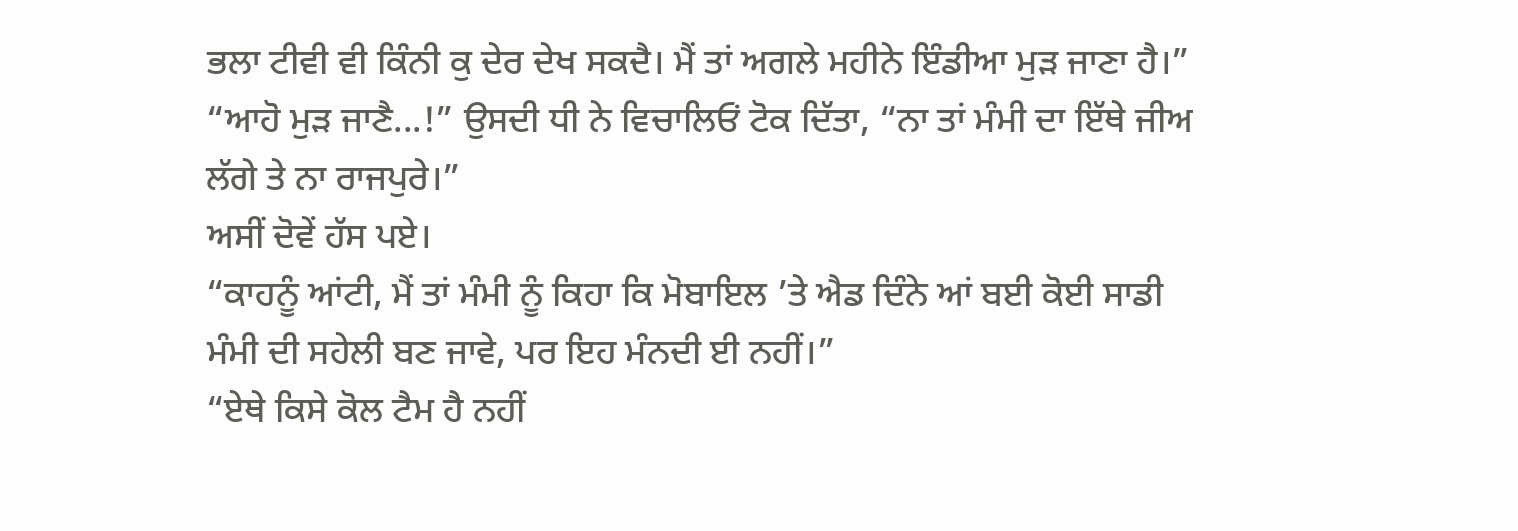ਭਲਾ ਟੀਵੀ ਵੀ ਕਿੰਨੀ ਕੁ ਦੇਰ ਦੇਖ ਸਕਦੈ। ਮੈਂ ਤਾਂ ਅਗਲੇ ਮਹੀਨੇ ਇੰਡੀਆ ਮੁੜ ਜਾਣਾ ਹੈ।”
“ਆਹੋ ਮੁੜ ਜਾਣੈ...!” ਉਸਦੀ ਧੀ ਨੇ ਵਿਚਾਲਿਓਂ ਟੋਕ ਦਿੱਤਾ, “ਨਾ ਤਾਂ ਮੰਮੀ ਦਾ ਇੱਥੇ ਜੀਅ ਲੱਗੇ ਤੇ ਨਾ ਰਾਜਪੁਰੇ।”
ਅਸੀਂ ਦੋਵੇਂ ਹੱਸ ਪਏ।
“ਕਾਹਨੂੰ ਆਂਟੀ, ਮੈਂ ਤਾਂ ਮੰਮੀ ਨੂੰ ਕਿਹਾ ਕਿ ਮੋਬਾਇਲ ’ਤੇ ਐਡ ਦਿੰਨੇ ਆਂ ਬਈ ਕੋਈ ਸਾਡੀ ਮੰਮੀ ਦੀ ਸਹੇਲੀ ਬਣ ਜਾਵੇ, ਪਰ ਇਹ ਮੰਨਦੀ ਈ ਨਹੀਂ।”
“ਏਥੇ ਕਿਸੇ ਕੋਲ ਟੈਮ ਹੈ ਨਹੀਂ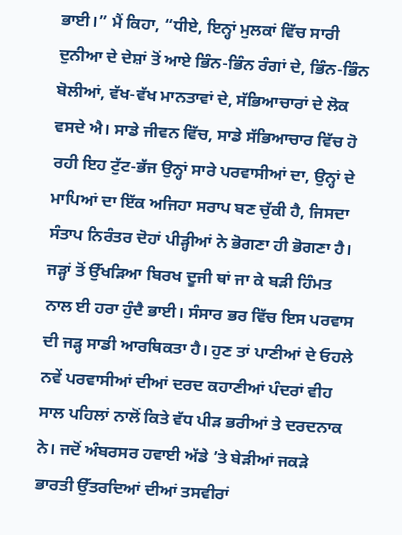ਭਾਈ।” ਮੈਂ ਕਿਹਾ, “ਧੀਏ, ਇਨ੍ਹਾਂ ਮੁਲਕਾਂ ਵਿੱਚ ਸਾਰੀ ਦੁਨੀਆ ਦੇ ਦੇਸ਼ਾਂ ਤੋਂ ਆਏ ਭਿੰਨ-ਭਿੰਨ ਰੰਗਾਂ ਦੇ, ਭਿੰਨ-ਭਿੰਨ ਬੋਲੀਆਂ, ਵੱਖ-ਵੱਖ ਮਾਨਤਾਵਾਂ ਦੇ, ਸੱਭਿਆਚਾਰਾਂ ਦੇ ਲੋਕ ਵਸਦੇ ਐ। ਸਾਡੇ ਜੀਵਨ ਵਿੱਚ, ਸਾਡੇ ਸੱਭਿਆਚਾਰ ਵਿੱਚ ਹੋ ਰਹੀ ਇਹ ਟੁੱਟ-ਭੱਜ ਉਨ੍ਹਾਂ ਸਾਰੇ ਪਰਵਾਸੀਆਂ ਦਾ, ਉਨ੍ਹਾਂ ਦੇ ਮਾਪਿਆਂ ਦਾ ਇੱਕ ਅਜਿਹਾ ਸਰਾਪ ਬਣ ਚੁੱਕੀ ਹੈ, ਜਿਸਦਾ ਸੰਤਾਪ ਨਿਰੰਤਰ ਦੋਹਾਂ ਪੀੜ੍ਹੀਆਂ ਨੇ ਭੋਗਣਾ ਹੀ ਭੋਗਣਾ ਹੈ। ਜੜ੍ਹਾਂ ਤੋਂ ਉੱਖੜਿਆ ਬਿਰਖ ਦੂਜੀ ਥਾਂ ਜਾ ਕੇ ਬੜੀ ਹਿੰਮਤ ਨਾਲ ਈ ਹਰਾ ਹੁੰਦੈ ਭਾਈ। ਸੰਸਾਰ ਭਰ ਵਿੱਚ ਇਸ ਪਰਵਾਸ ਦੀ ਜੜ੍ਹ ਸਾਡੀ ਆਰਥਿਕਤਾ ਹੈ। ਹੁਣ ਤਾਂ ਪਾਣੀਆਂ ਦੇ ਓਹਲੇ ਨਵੇਂ ਪਰਵਾਸੀਆਂ ਦੀਆਂ ਦਰਦ ਕਹਾਣੀਆਂ ਪੰਦਰਾਂ ਵੀਹ ਸਾਲ ਪਹਿਲਾਂ ਨਾਲੋਂ ਕਿਤੇ ਵੱਧ ਪੀੜ ਭਰੀਆਂ ਤੇ ਦਰਦਨਾਕ ਨੇ। ਜਦੋਂ ਅੰਬਰਸਰ ਹਵਾਈ ਅੱਡੇ ’ਤੇ ਬੇੜੀਆਂ ਜਕੜੇ ਭਾਰਤੀ ਉੱਤਰਦਿਆਂ ਦੀਆਂ ਤਸਵੀਰਾਂ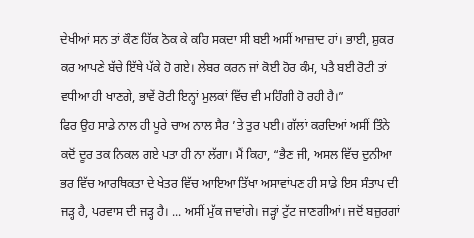ਦੇਖੀਆਂ ਸਨ ਤਾਂ ਕੌਣ ਹਿੱਕ ਠੋਕ ਕੇ ਕਹਿ ਸਕਦਾ ਸੀ ਬਈ ਅਸੀਂ ਆਜ਼ਾਦ ਹਾਂ। ਭਾਈ, ਸ਼ੁਕਰ ਕਰ ਆਪਣੇ ਬੱਚੇ ਇੱਥੇ ਪੱਕੇ ਹੋ ਗਏ। ਲੇਬਰ ਕਰਨ ਜਾਂ ਕੋਈ ਹੋਰ ਕੰਮ, ਪਤੈ ਬਈ ਰੋਟੀ ਤਾਂ ਵਧੀਆ ਹੀ ਖਾਣਗੇ, ਭਾਵੇਂ ਰੋਟੀ ਇਨ੍ਹਾਂ ਮੁਲਕਾਂ ਵਿੱਚ ਵੀ ਮਹਿੰਗੀ ਹੋ ਰਹੀ ਹੈ।”
ਫਿਰ ਉਹ ਸਾਡੇ ਨਾਲ ਹੀ ਪੂਰੇ ਚਾਅ ਨਾਲ ਸੈਰ ’ਤੇ ਤੁਰ ਪਈ। ਗੱਲਾਂ ਕਰਦਿਆਂ ਅਸੀਂ ਤਿੰਨੇ ਕਦੋਂ ਦੂਰ ਤਕ ਨਿਕਲ ਗਏ ਪਤਾ ਹੀ ਨਾ ਲੱਗਾ। ਮੈਂ ਕਿਹਾ, “ਭੈਣ ਜੀ, ਅਸਲ ਵਿੱਚ ਦੁਨੀਆ ਭਰ ਵਿੱਚ ਆਰਥਿਕਤਾ ਦੇ ਖੇਤਰ ਵਿੱਚ ਆਇਆ ਤਿੱਖਾ ਅਸਾਵਾਂਪਣ ਹੀ ਸਾਡੇ ਇਸ ਸੰਤਾਪ ਦੀ ਜੜ੍ਹ ਹੈ, ਪਰਵਾਸ ਦੀ ਜੜ੍ਹ ਹੈ। ... ਅਸੀਂ ਮੁੱਕ ਜਾਵਾਂਗੇ। ਜੜ੍ਹਾਂ ਟੁੱਟ ਜਾਣਗੀਆਂ। ਜਦੋਂ ਬਜ਼ੁਰਗਾਂ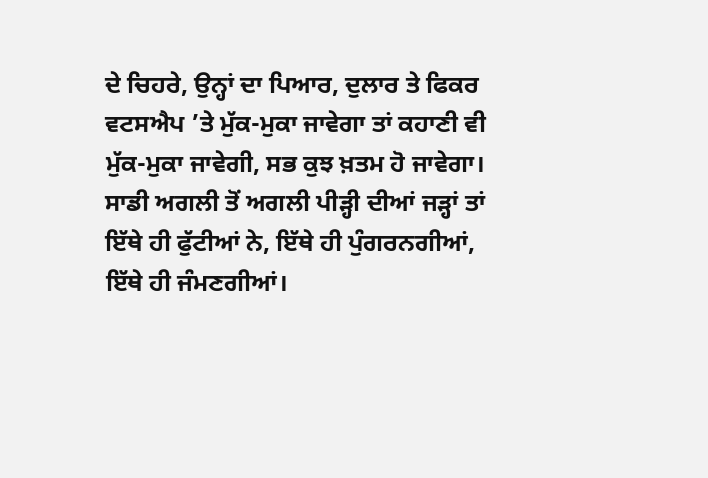ਦੇ ਚਿਹਰੇ, ਉਨ੍ਹਾਂ ਦਾ ਪਿਆਰ, ਦੁਲਾਰ ਤੇ ਫਿਕਰ ਵਟਸਐਪ ’ਤੇ ਮੁੱਕ-ਮੁਕਾ ਜਾਵੇਗਾ ਤਾਂ ਕਹਾਣੀ ਵੀ ਮੁੱਕ-ਮੁਕਾ ਜਾਵੇਗੀ, ਸਭ ਕੁਝ ਖ਼ਤਮ ਹੋ ਜਾਵੇਗਾ। ਸਾਡੀ ਅਗਲੀ ਤੋਂ ਅਗਲੀ ਪੀੜ੍ਹੀ ਦੀਆਂ ਜੜ੍ਹਾਂ ਤਾਂ ਇੱਥੇ ਹੀ ਫੁੱਟੀਆਂ ਨੇ, ਇੱਥੇ ਹੀ ਪੁੰਗਰਨਗੀਆਂ, ਇੱਥੇ ਹੀ ਜੰਮਣਗੀਆਂ।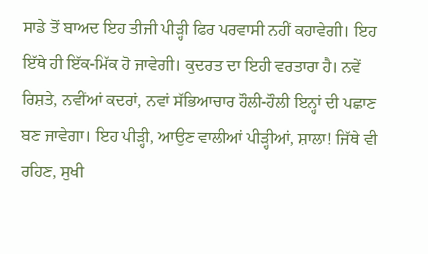ਸਾਡੇ ਤੋਂ ਬਾਅਦ ਇਹ ਤੀਜੀ ਪੀੜ੍ਹੀ ਫਿਰ ਪਰਵਾਸੀ ਨਹੀਂ ਕਹਾਵੇਗੀ। ਇਹ ਇੱਥੇ ਹੀ ਇੱਕ-ਮਿੱਕ ਹੋ ਜਾਵੇਗੀ। ਕੁਦਰਤ ਦਾ ਇਹੀ ਵਰਤਾਰਾ ਹੈ। ਨਵੇਂ ਰਿਸ਼ਤੇ, ਨਵੀਂਆਂ ਕਦਰਾਂ, ਨਵਾਂ ਸੱਭਿਆਚਾਰ ਹੌਲੀ-ਹੌਲੀ ਇਨ੍ਹਾਂ ਦੀ ਪਛਾਣ ਬਣ ਜਾਵੇਗਾ। ਇਹ ਪੀੜ੍ਹੀ, ਆਉਣ ਵਾਲੀਆਂ ਪੀੜ੍ਹੀਆਂ, ਸ਼ਾਲਾ! ਜਿੱਥੇ ਵੀ ਰਹਿਣ, ਸੁਖੀ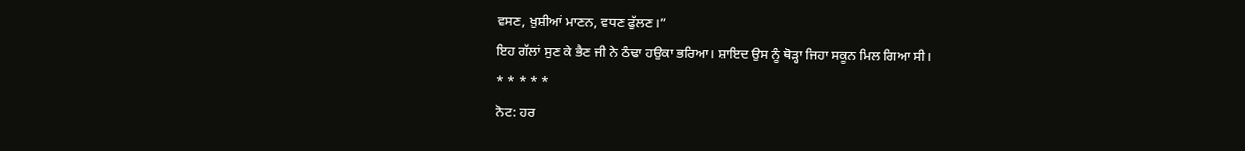ਵਸਣ, ਖ਼ੁਸ਼ੀਆਂ ਮਾਣਨ, ਵਧਣ ਫੁੱਲਣ।”
ਇਹ ਗੱਲਾਂ ਸੁਣ ਕੇ ਭੈਣ ਜੀ ਨੇ ਠੰਢਾ ਹਉਕਾ ਭਰਿਆ। ਸ਼ਾਇਦ ਉਸ ਨੂੰ ਥੋੜ੍ਹਾ ਜਿਹਾ ਸਕੂਨ ਮਿਲ ਗਿਆ ਸੀ।
* * * * *
ਨੋਟ: ਹਰ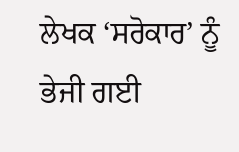ਲੇਖਕ ‘ਸਰੋਕਾਰ’ ਨੂੰ ਭੇਜੀ ਗਈ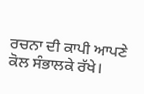ਰਚਨਾ ਦੀ ਕਾਪੀ ਆਪਣੇ ਕੋਲ ਸੰਭਾਲਕੇ ਰੱਖੇ।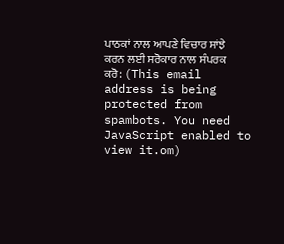ਪਾਠਕਾਂ ਨਾਲ ਆਪਣੇ ਵਿਚਾਰ ਸਾਂਝੇ ਕਰਨ ਲਈ ਸਰੋਕਾਰ ਨਾਲ ਸੰਪਰਕ ਕਰੋ: (This email address is being protected from spambots. You need JavaScript enabled to view it.om)